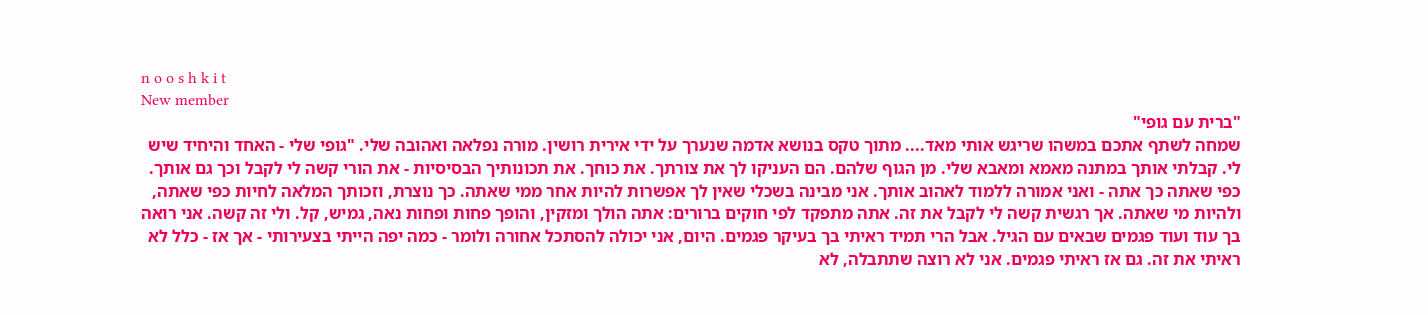n o o s h k i t
New member
"ברית עם גופי"
שמחה לשתף אתכם במשהו שריגש אותי מאד.... מתוך טקס בנושא אדמה שנערך על ידי אירית רושין. מורה נפלאה ואהובה שלי. "גופי שלי - האחד והיחיד שיש לי. קבלתי אותך במתנה מאמא ומאבא שלי. מן הגוף שלהם. הם העניקו לך את צורתך. את כוחך. את תכונותיך הבסיסיות - את הורי קשה לי לקבל וכך גם אותך. כפי שאתה כך אתה - ואני אמורה ללמוד לאהוב אותך. אני מבינה בשכלי שאין לך אפשרות להיות אחר ממי שאתה. כך נוצרת, וזכותך המלאה לחיות כפי שאתה, ולהיות מי שאתה. אך רגשית קשה לי לקבל את זה. אתה מתפקד לפי חוקים ברורים: אתה הולך ומזקין, והופך פחות ופחות נאה, גמיש, קל. ולי זה קשה. אני רואה בך עוד ועוד פגמים שבאים עם הגיל. אבל הרי תמיד ראיתי בך בעיקר פגמים. היום, אני יכולה להסתכל אחורה ולומר - כמה יפה הייתי בצעירותי - אך אז - כלל לא ראיתי את זה. גם אז ראיתי פגמים. אני לא רוצה שתתבלה, לא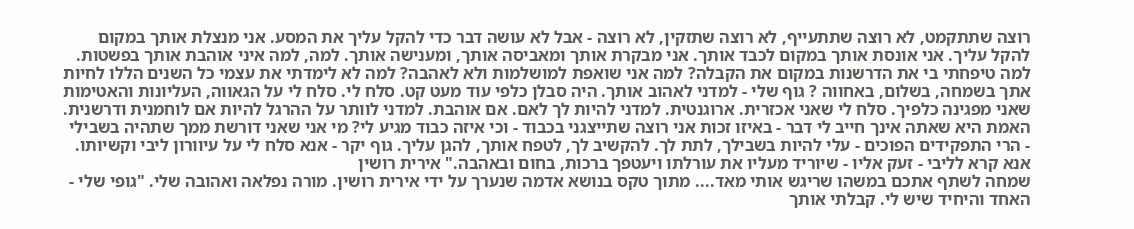רוצה שתתקמט, לא רוצה שתתעייף, לא רוצה שתזקין, לא רוצה - אבל לא עושה דבר כדי להקל עליך את המסע. אני מנצלת אותך במקום להקל עליך. אני אונסת אותך במקום לכבד אותך. אני מבקרת אותך ומאביסה אותך, ומענישה אותך. למה, למה איני אוהבת אותך בפשטות. למה טיפחתי בי את הדרשנות במקום את הקבלה? למה אני שואפת למושלמות ולא לאהבה? למה לא לימדתי את עצמי כל השנים הללו לחיות אתך בשמחה, בשלום, באחווה ? גוף שלי - למדני לאהוב אותך. היה סבלן כלפי עוד מעט קט. סלח לי. סלח לי על הגאווה, העליונות והאטימות שאני מפגינה כלפיך. סלח לי שאני אכזרית. ארוגנטית. למדני להיות לך לאם. אם אוהבת. למדני לוותר על ההרגל להיות אם לוחמנית ודרשנית. האמת היא שאתה אינך חייב לי דבר - באיזו זכות אני רוצה שתייצגני בכבוד - וכי איזה כבוד מגיע לי? מי אני שאני דורשת ממך שתהיה בשבילי - הרי התפקידים הפוכים - עלי להיות בשבילך, לתת לך. להקשיב לך, לטפח אותך, להגן עליך. גוף יקר - אנא סלח לי על עיוורון ליבי וקשיותו. אנא קרא לליבי - זעק אליו - שיוריד מעליו את עורלתו ויעטפך ברכות, בחום ובאהבה." אירית רושין
שמחה לשתף אתכם במשהו שריגש אותי מאד.... מתוך טקס בנושא אדמה שנערך על ידי אירית רושין. מורה נפלאה ואהובה שלי. "גופי שלי - האחד והיחיד שיש לי. קבלתי אותך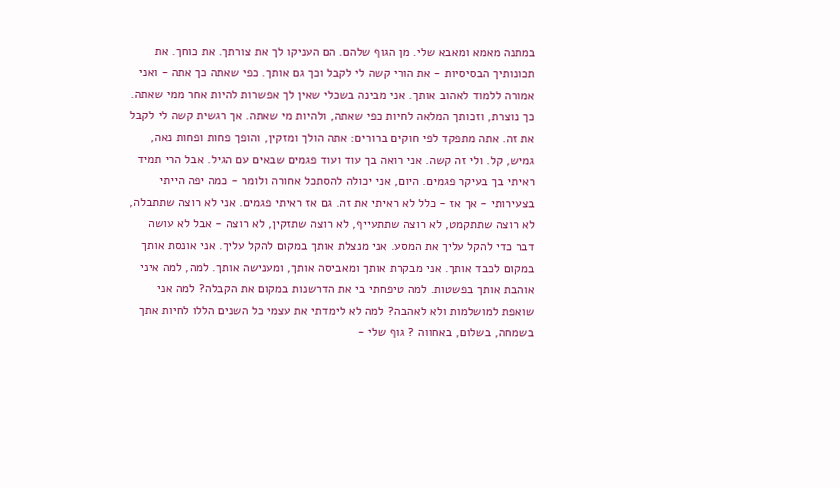במתנה מאמא ומאבא שלי. מן הגוף שלהם. הם העניקו לך את צורתך. את כוחך. את תכונותיך הבסיסיות - את הורי קשה לי לקבל וכך גם אותך. כפי שאתה כך אתה - ואני אמורה ללמוד לאהוב אותך. אני מבינה בשכלי שאין לך אפשרות להיות אחר ממי שאתה. כך נוצרת, וזכותך המלאה לחיות כפי שאתה, ולהיות מי שאתה. אך רגשית קשה לי לקבל את זה. אתה מתפקד לפי חוקים ברורים: אתה הולך ומזקין, והופך פחות ופחות נאה, גמיש, קל. ולי זה קשה. אני רואה בך עוד ועוד פגמים שבאים עם הגיל. אבל הרי תמיד ראיתי בך בעיקר פגמים. היום, אני יכולה להסתכל אחורה ולומר - כמה יפה הייתי בצעירותי - אך אז - כלל לא ראיתי את זה. גם אז ראיתי פגמים. אני לא רוצה שתתבלה, לא רוצה שתתקמט, לא רוצה שתתעייף, לא רוצה שתזקין, לא רוצה - אבל לא עושה דבר כדי להקל עליך את המסע. אני מנצלת אותך במקום להקל עליך. אני אונסת אותך במקום לכבד אותך. אני מבקרת אותך ומאביסה אותך, ומענישה אותך. למה, למה איני אוהבת אותך בפשטות. למה טיפחתי בי את הדרשנות במקום את הקבלה? למה אני שואפת למושלמות ולא לאהבה? למה לא לימדתי את עצמי כל השנים הללו לחיות אתך בשמחה, בשלום, באחווה ? גוף שלי -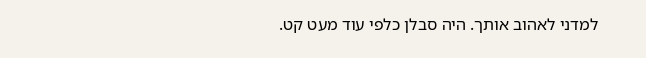למדני לאהוב אותך. היה סבלן כלפי עוד מעט קט.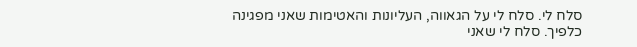סלח לי. סלח לי על הגאווה, העליונות והאטימות שאני מפגינה כלפיך. סלח לי שאני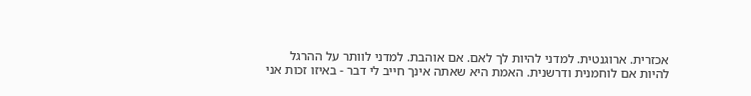אכזרית. ארוגנטית. למדני להיות לך לאם. אם אוהבת. למדני לוותר על ההרגל להיות אם לוחמנית ודרשנית. האמת היא שאתה אינך חייב לי דבר - באיזו זכות אני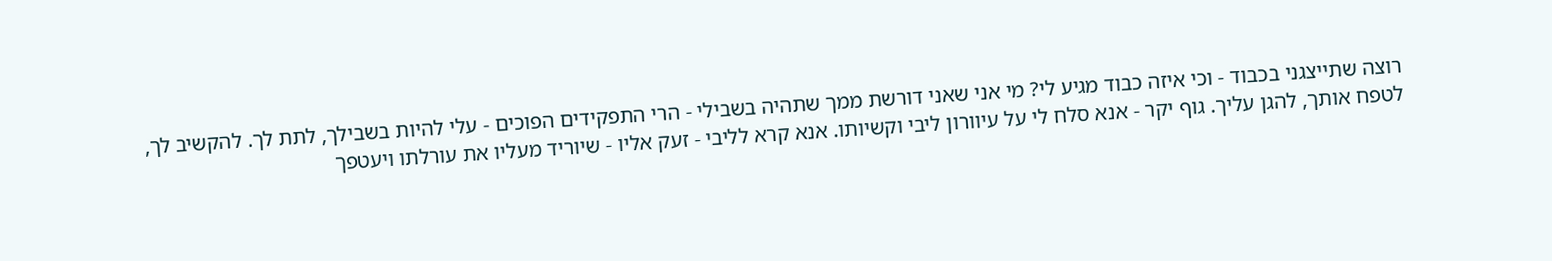רוצה שתייצגני בכבוד - וכי איזה כבוד מגיע לי? מי אני שאני דורשת ממך שתהיה בשבילי - הרי התפקידים הפוכים - עלי להיות בשבילך, לתת לך. להקשיב לך, לטפח אותך, להגן עליך. גוף יקר - אנא סלח לי על עיוורון ליבי וקשיותו. אנא קרא לליבי - זעק אליו - שיוריד מעליו את עורלתו ויעטפך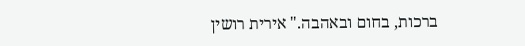ברכות, בחום ובאהבה." אירית רושין